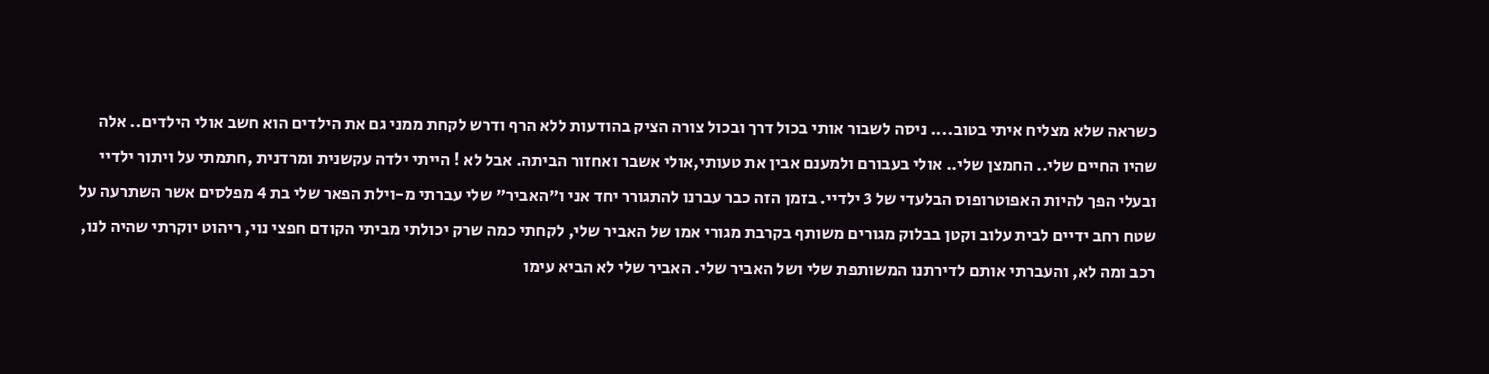כשראה שלא מצליח איתי בטוב.... ניסה לשבור אותי בכול דרך ובכול צורה הציק בהודעות ללא הרף ודרש לקחת ממני גם את הילדים הוא חשב אולי הילדים.. אלה שהיו החיים שלי.. החמצן שלי.. אולי בעבורם ולמענם אבין את טעותי,אולי אשבר ואחזור הביתה. אבל לא ! הייתי ילדה עקשנית ומרדנית ,חתמתי על ויתור ילדיי ובעלי הפך להיות האפוטרופוס הבלעדי של 3 ילדיי. בזמן הזה כבר עברנו להתגורר יחד אני ו"האביר" שלי עברתי מ-וילת הפאר שלי בת 4 מפלסים אשר השתרעה על שטח רחב ידיים לבית עלוב וקטן בבלוק מגורים משותף בקרבת מגורי אמו של האביר שלי, לקחתי כמה שרק יכולתי מביתי הקודם חפצי נוי, ריהוט יוקרתי שהיה לנו, רכב ומה לא, והעברתי אותם לדירתנו המשותפת שלי ושל האביר שלי. האביר שלי לא הביא עימו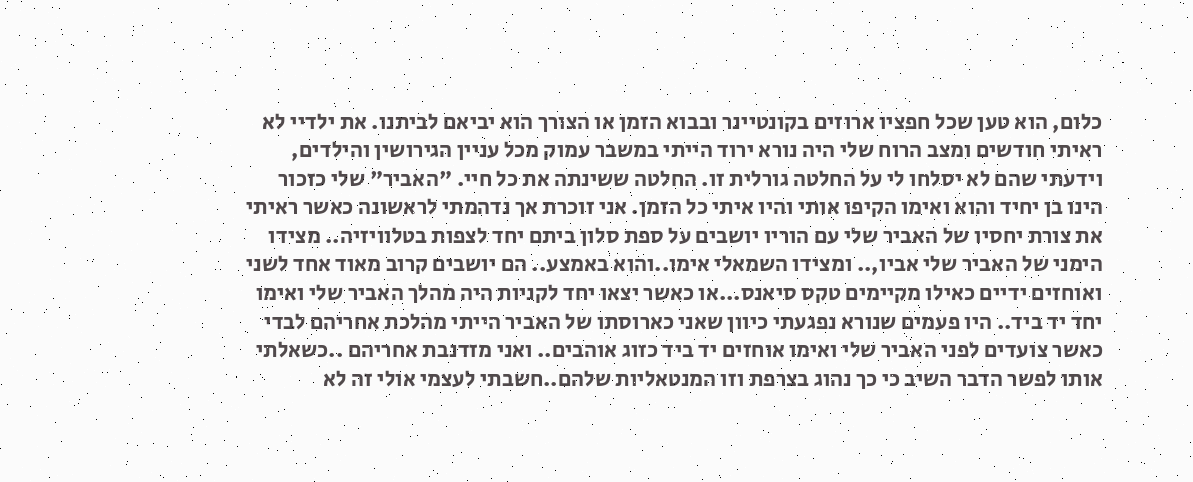כלום, הוא טען שכל חפציו ארוזים בקונטיינר ובבוא הזמן או הצורך הוא יביאם לביתנו. את ילדיי לא ראיתי חודשים ומצב הרוח שלי היה נורא ירוד הייתי במשבר עמוק מכל עניין הגירושין והילדים, וידעתי שהם לא יסלחו לי על החלטה גורלית זו. החלטה ששינתה את כל חיי. "האביר" שלי כזכור הינו בן יחיד והוא ואימו הקיפו אותי והיו איתי כל הזמן. אני זוכרת אך נדהמתי לראשונה כאשר ראיתי את צורת יחסיו של האביר שלי עם הוריו יושבים על ספת סלון ביתם יחד לצפות בטלוויזיה.. מצידו הימני של האביר שלי אביו,.. ומצידו השמאלי אימו..והוא באמצע.. הם יושבים קרוב מאוד אחד לשני ואוחזים ידיים כאילו מקיימים טקס סיאנס...או כאשר יצאו יחד לקניות היה מהלך האביר שלי ואימו יחד יד ביד.. היו פעמים שנורא נפגעתי כיוון שאני כארוסתו של האביר הייתי מהלכת אחריהם לבדי כאשר צועדים לפני האביר שלי ואימו אוחזים יד ביד כזוג אוהבים.. ואני מזדנבת אחריהם ..כשאלתי אותו לפשר הדבר השיב כי כך נהוג בצרפת וזו המנטאליות שלהם..חשבתי לעצמי אולי זה לא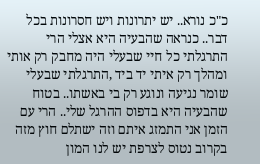כ"כ נורא.. יש יתרונות ויש חסרונות בכל דבר.. כנראה שהבעיה היא אצלי הרי התרגלתי כל חיי שבעלי היה מחבק רק אותי ומהלך רק איתי יד ביד ,התרגלתי שבעלי שומר נגיעה ונוגע רק בי באשתו.. בטוח שהבעיה היא בדפוס ההרגל שלי.. הרי עם הזמן אני התמזג איתם וזה ישתלם חוץ מזה בקרוב נטוס לצרפת יש לנו המון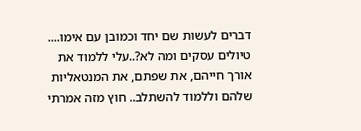דברים לעשות שם יחד וכמובן עם אימו.... טיולים עסקים ומה לא?..עלי ללמוד את אורך חייהם, את שפתם, את המנטאליות שלהם וללמוד להשתלב.. חוץ מזה אמרתי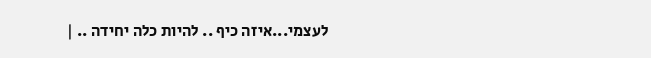לעצמי...איזה כיף .. להיות כלה יחידה .. |